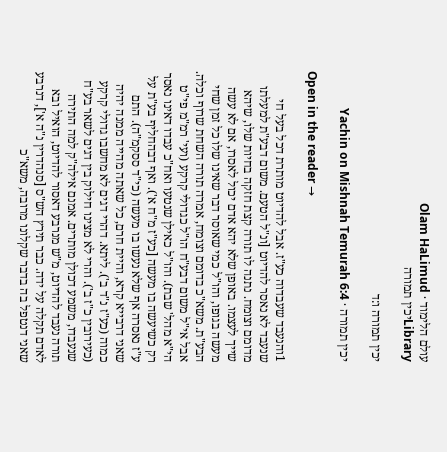עולם הלימוד · Olam HaLimud
Libraryיכין תמורה

יכין תמורה ו:ד

יכין תמורה · Yachin on Mishnah Temurah 6:4

Open in the reader →

1והנעבד שעבדוה כע"ז. אבל להדיוט מותרת דכל בעל חי שנעבד לא נאסר להדיוט [ונ"ל הטעם. משום דבע"ת למעלתו מדומם וצומח. נתנה לו תורה קצת חזקה בחיות שלו, שיהא שייך לעצמו. באופן שלא יהא אדם יכול לאסרו, אם לא עשה מעשה בגופו, והו"ל כמי שאוסר דבר שאינו שלו כל זמן שחי הבע"ת. משא"כ בדומם וצומח, אמרה תורה השחת שרוף וכלה. אבל אי"ל משום דבע"ח הו"ל כגדולי קרקע (ועי' רמ"מ פי"ט הי"א מהל' שבת). והו"ל כאילן שנטעו ואח"כ עבדו דאינו נאסר רק כשיעשה בו מעשה [כע"ז מ"ח א'). ואף דבהחליף בע"ת על ע"ז נאסרה אף שלא נעשו בו מעשה (כי"ד ססקמ"ה). התם שאני דרבייא קרא, והיית חרם, כל שאתה מהייה ממנה יהיה כמוה (כע"ז נ"ד ב'). ליתא. דהרי דגים לא מחשבו גדולי קרקע (כעירובין כ"ז ב'). והרי לא מצינו חילוק בין דגים לשאר בע"ח שנעבדו, משמע דכולן מותרים. אמנם אילה"ק למה התירה תורה נעבד להדיוט, מ"ש מנרבע דאסור להדיוט, הואיל ובא לאדם תקלה על ידה. כבר תירץ הש"ס [סנהדרין נ"ה א'], דנרבע שאני דנטפל בה בדבר שקלונו מרובה, משא"כ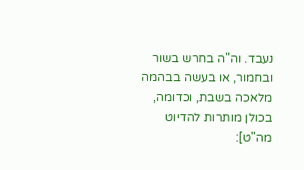נעבד. וה"ה בחרש בשור ובחמור, או בעשה בבהמה מלאכה בשבת, וכדומה, בכולן מותרות להדיוט מה"ט]: